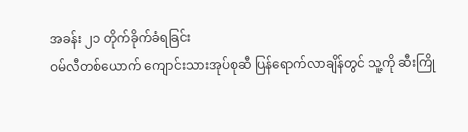အခန်း ၂၁ တိုက်ခိုက်ခံရခြင်း
ဝမ်လီတစ်ယောက် ကျောင်းသားအုပ်စုဆီ ပြန်ရောက်လာချိန်တွင် သူ့ကို ဆီးကြို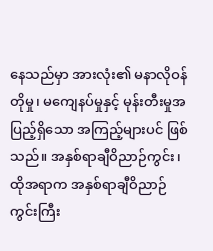နေသည်မှာ အားလုံး၏ မနာလိုဝန်တိုမှု၊ မကျေနပ်မှုနှင့် မုန်းတီးမှုအပြည့်ရှိသော အကြည့်များပင် ဖြစ်သည်။ အနှစ်ရာချီဝိညာဉ်ကွင်း၊ ထိုအရာက အနှစ်ရာချီဝိညာဉ်ကွင်းကြီး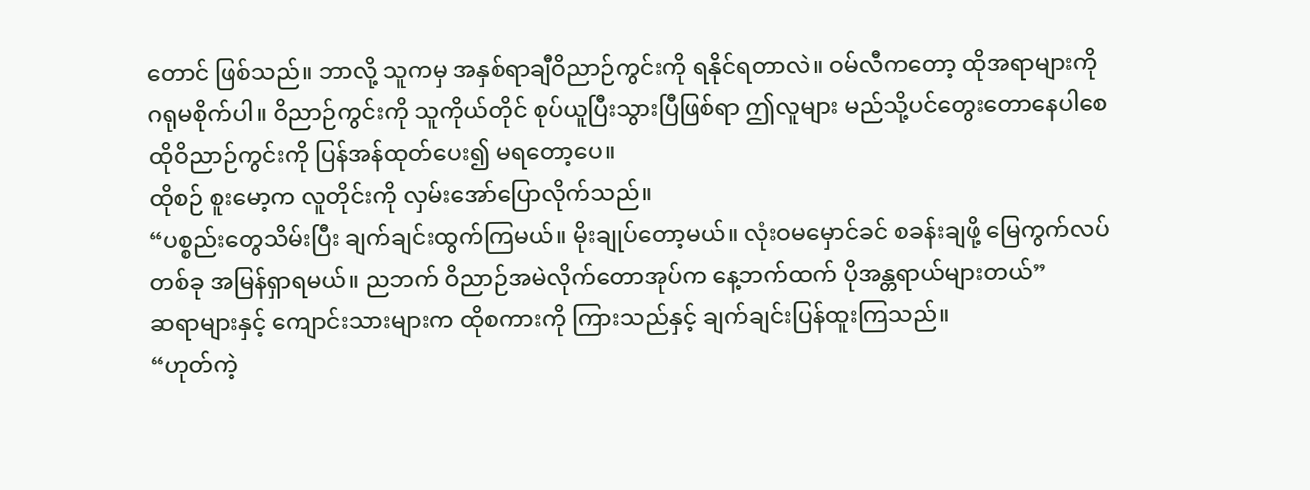တောင် ဖြစ်သည်။ ဘာလို့ သူကမှ အနှစ်ရာချီဝိညာဉ်ကွင်းကို ရနိုင်ရတာလဲ။ ဝမ်လီကတော့ ထိုအရာများကို ဂရုမစိုက်ပါ။ ဝိညာဉ်ကွင်းကို သူကိုယ်တိုင် စုပ်ယူပြီးသွားပြီဖြစ်ရာ ဤလူများ မည်သို့ပင်တွေးတောနေပါစေ ထိုဝိညာဉ်ကွင်းကို ပြန်အန်ထုတ်ပေး၍ မရတော့ပေ။
ထိုစဉ် စူးမော့က လူတိုင်းကို လှမ်းအော်ပြောလိုက်သည်။
“ပစ္စည်းတွေသိမ်းပြီး ချက်ချင်းထွက်ကြမယ်။ မိုးချုပ်တော့မယ်။ လုံးဝမမှောင်ခင် စခန်းချဖို့ မြေကွက်လပ်တစ်ခု အမြန်ရှာရမယ်။ ညဘက် ဝိညာဉ်အမဲလိုက်တောအုပ်က နေ့ဘက်ထက် ပိုအန္တရာယ်များတယ်”
ဆရာများနှင့် ကျောင်းသားများက ထိုစကားကို ကြားသည်နှင့် ချက်ချင်းပြန်ထူးကြသည်။
“ဟုတ်ကဲ့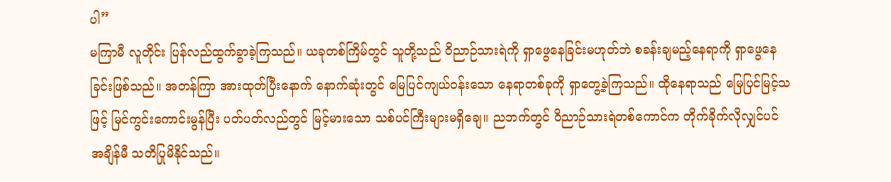ပါ”
မကြာမီ လူတိုင်း ပြန်လည်ထွက်ခွာခဲ့ကြသည်။ ယခုတစ်ကြိမ်တွင် သူတို့သည် ဝိညာဉ်သားရဲကို ရှာဖွေနေခြင်းမဟုတ်ဘဲ စခန်းချမည့်နေရာကို ရှာဖွေနေခြင်းဖြစ်သည်။ အတန်ကြာ အားထုတ်ပြီးနောက် နောက်ဆုံးတွင် မြေပြင်ကျယ်ဝန်းသော နေရာတစ်ခုကို ရှာတွေ့ခဲ့ကြသည်။ ထိုနေရာသည် မြေပြင်မြင့်သဖြင့် မြင်ကွင်းကောင်းမွန်ပြီး ပတ်ပတ်လည်တွင် မြင့်မားသော သစ်ပင်ကြီးများမရှိချေ။ ညဘက်တွင် ဝိညာဉ်သားရဲတစ်ကောင်က တိုက်ခိုက်လိုလျှင်ပင် အချိန်မီ သတိပြုမိနိုင်သည်။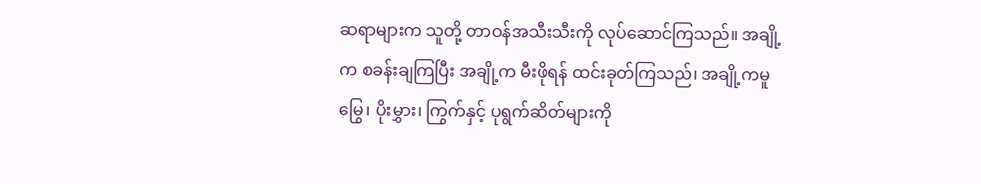ဆရာများက သူတို့ တာဝန်အသီးသီးကို လုပ်ဆောင်ကြသည်။ အချို့က စခန်းချကြပြီး အချို့က မီးဖိုရန် ထင်းခုတ်ကြသည်၊ အချို့ကမူ မြွေ၊ ပိုးမွှား၊ ကြွက်နှင့် ပုရွက်ဆိတ်များကို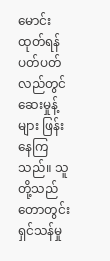မောင်းထုတ်ရန် ပတ်ပတ်လည်တွင် ဆေးမှုန့်များ ဖြန်းနေကြသည်။ သူတို့သည် တောတွင်းရှင်သန်မှု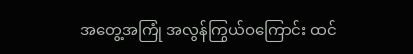အတွေ့အကြုံ အလွန်ကြွယ်ဝကြောင်း ထင်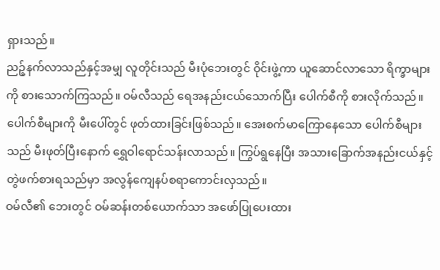ရှားသည်။
ညဉ့်နက်လာသည်နှင့်အမျှ လူတိုင်းသည် မီးပုံဘေးတွင် ဝိုင်းဖွဲ့ကာ ယူဆောင်လာသော ရိက္ခာများကို စားသောက်ကြသည်။ ဝမ်လီသည် ရေအနည်းငယ်သောက်ပြီး ပေါက်စီကို စားလိုက်သည်။ ပေါက်စီများကို မီးပေါ်တွင် ဖုတ်ထားခြင်းဖြစ်သည်။ အေးစက်မာကြောနေသော ပေါက်စီများသည် မီးဖုတ်ပြီးနောက် ရွှေဝါရောင်သန်းလာသည်။ ကြွပ်ရွနေပြီး အသားခြောက်အနည်းငယ်နှင့် တွဲဖက်စားရသည်မှာ အလွန်ကျေနပ်စရာကောင်းလှသည်။
ဝမ်လီ၏ ဘေးတွင် ဝမ်ဆန်းတစ်ယောက်သာ အဖော်ပြုပေးထား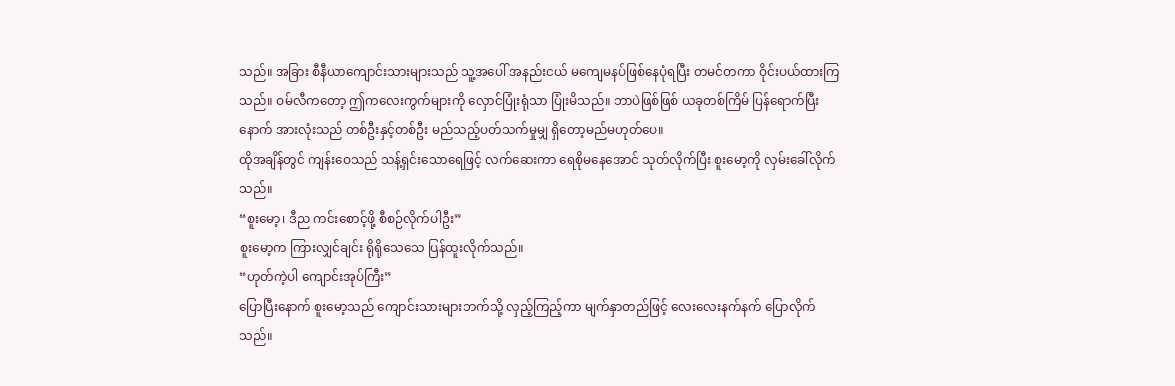သည်။ အခြား စီနီယာကျောင်းသားများသည် သူ့အပေါ် အနည်းငယ် မကျေမနပ်ဖြစ်နေပုံရပြီး တမင်တကာ ဝိုင်းပယ်ထားကြသည်။ ဝမ်လီကတော့ ဤကလေးကွက်များကို လှောင်ပြုံးရုံသာ ပြုံးမိသည်။ ဘာပဲဖြစ်ဖြစ် ယခုတစ်ကြိမ် ပြန်ရောက်ပြီးနောက် အားလုံးသည် တစ်ဦးနှင့်တစ်ဦး မည်သည့်ပတ်သက်မှုမျှ ရှိတော့မည်မဟုတ်ပေ။
ထိုအချိန်တွင် ကျန်းဝေသည် သန့်ရှင်းသောရေဖြင့် လက်ဆေးကာ ရေစိုမနေအောင် သုတ်လိုက်ပြီး စူးမော့ကို လှမ်းခေါ်လိုက်သည်။
“စူးမော့၊ ဒီည ကင်းစောင့်ဖို့ စီစဉ်လိုက်ပါဦး”
စူးမော့က ကြားလျှင်ချင်း ရိုရိုသေသေ ပြန်ထူးလိုက်သည်။
“ဟုတ်ကဲ့ပါ ကျောင်းအုပ်ကြီး”
ပြောပြီးနောက် စူးမော့သည် ကျောင်းသားများဘက်သို့ လှည့်ကြည့်ကာ မျက်နှာတည်ဖြင့် လေးလေးနက်နက် ပြောလိုက်သည်။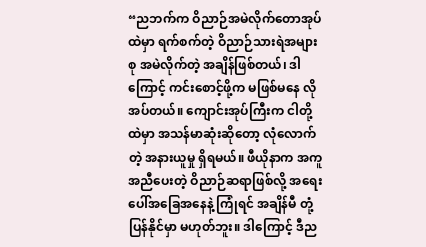“ညဘက်က ဝိညာဉ်အမဲလိုက်တောအုပ်ထဲမှာ ရက်စက်တဲ့ ဝိညာဉ်သားရဲအများစု အမဲလိုက်တဲ့ အချိန်ဖြစ်တယ်၊ ဒါကြောင့် ကင်းစောင့်ဖို့က မဖြစ်မနေ လိုအပ်တယ်။ ကျောင်းအုပ်ကြီးက ငါတို့ထဲမှာ အသန်မာဆုံးဆိုတော့ လုံလောက်တဲ့ အနားယူမှု ရှိရမယ်။ ဖီယိုနာက အကူအညီပေးတဲ့ ဝိညာဉ်ဆရာဖြစ်လို့ အရေးပေါ်အခြေအနေနဲ့ ကြုံရင် အချိန်မီ တုံ့ပြန်နိုင်မှာ မဟုတ်ဘူး။ ဒါကြောင့် ဒီည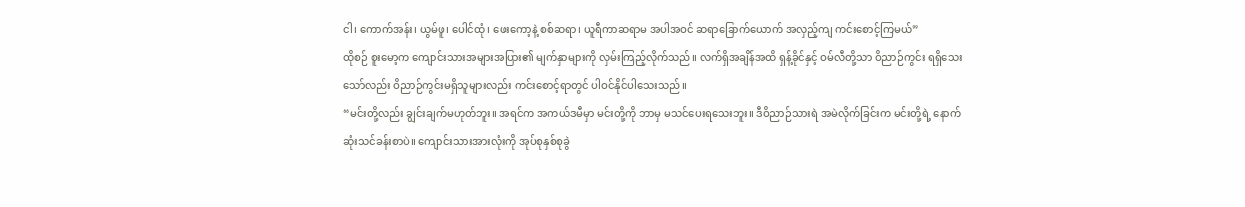ငါ၊ ကောက်အန်း၊ ယွမ်ဖူ၊ ပေါင်ထုံ၊ ဖေးကော့နဲ့ စစ်ဆရာ၊ ယူရီကာဆရာမ အပါအဝင် ဆရာခြောက်ယောက် အလှည့်ကျ ကင်းစောင့်ကြမယ်”
ထိုစဉ် စူးမော့က ကျောင်းသားအများအပြား၏ မျက်နှာများကို လှမ်းကြည့်လိုက်သည်။ လက်ရှိအချိန်အထိ ရှန့်ခိုင်နှင့် ဝမ်လီတို့သာ ဝိညာဉ်ကွင်း ရရှိသေးသော်လည်း ဝိညာဉ်ကွင်းမရှိသူများလည်း ကင်းစောင့်ရာတွင် ပါဝင်နိုင်ပါသေးသည်။
“မင်းတို့လည်း ချွင်းချက်မဟုတ်ဘူး။ အရင်က အကယ်ဒမီမှာ မင်းတို့ကို ဘာမှ မသင်ပေးရသေးဘူး။ ဒီဝိညာဉ်သားရဲ အမဲလိုက်ခြင်းက မင်းတို့ရဲ့ နောက်ဆုံးသင်ခန်းစာပဲ။ ကျောင်းသားအားလုံးကို အုပ်စုနှစ်စုခွဲ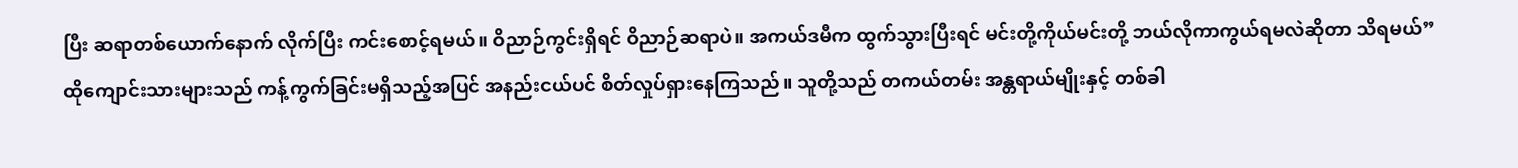ပြီး ဆရာတစ်ယောက်နောက် လိုက်ပြီး ကင်းစောင့်ရမယ်။ ဝိညာဉ်ကွင်းရှိရင် ဝိညာဉ်ဆရာပဲ။ အကယ်ဒမီက ထွက်သွားပြီးရင် မင်းတို့ကိုယ်မင်းတို့ ဘယ်လိုကာကွယ်ရမလဲဆိုတာ သိရမယ်”
ထိုကျောင်းသားများသည် ကန့်ကွက်ခြင်းမရှိသည့်အပြင် အနည်းငယ်ပင် စိတ်လှုပ်ရှားနေကြသည်။ သူတို့သည် တကယ်တမ်း အန္တရာယ်မျိုးနှင့် တစ်ခါ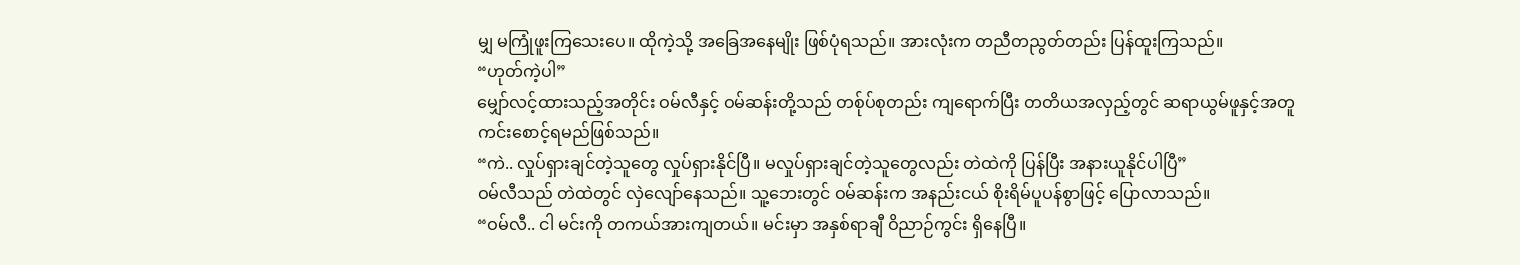မျှ မကြုံဖူးကြသေးပေ။ ထိုကဲ့သို့ အခြေအနေမျိုး ဖြစ်ပုံရသည်။ အားလုံးက တညီတညွတ်တည်း ပြန်ထူးကြသည်။
“ဟုတ်ကဲ့ပါ”
မျှော်လင့်ထားသည့်အတိုင်း ဝမ်လီနှင့် ဝမ်ဆန်းတို့သည် တစ်ုပ်စုတည်း ကျရောက်ပြီး တတိယအလှည့်တွင် ဆရာယွမ်ဖူနှင့်အတူ ကင်းစောင့်ရမည်ဖြစ်သည်။
“ကဲ.. လှုပ်ရှားချင်တဲ့သူတွေ လှုပ်ရှားနိုင်ပြီ။ မလှုပ်ရှားချင်တဲ့သူတွေလည်း တဲထဲကို ပြန်ပြီး အနားယူနိုင်ပါပြီ”
ဝမ်လီသည် တဲထဲတွင် လှဲလျော်နေသည်။ သူ့ဘေးတွင် ဝမ်ဆန်းက အနည်းငယ် စိုးရိမ်ပူပန်စွာဖြင့် ပြောလာသည်။
“ဝမ်လီ.. ငါ မင်းကို တကယ်အားကျတယ်။ မင်းမှာ အနှစ်ရာချီ ဝိညာဉ်ကွင်း ရှိနေပြီ။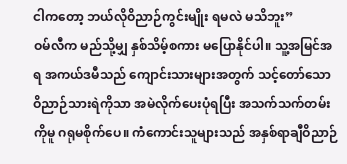ငါကတော့ ဘယ်လိုဝိညာဉ်ကွင်းမျိုး ရမလဲ မသိဘူး”
ဝမ်လီက မည်သို့မျှ နှစ်သိမ့်စကား မပြောနိုင်ပါ။ သူ့အမြင်အရ အကယ်ဒမီသည် ကျောင်းသားများအတွက် သင့်တော်သော ဝိညာဉ်သားရဲကိုသာ အမဲလိုက်ပေးပုံရပြီး အသက်သက်တမ်းကိုမူ ဂရုမစိုက်ပေ။ ကံကောင်းသူများသည် အနှစ်ရာချီဝိညာဉ်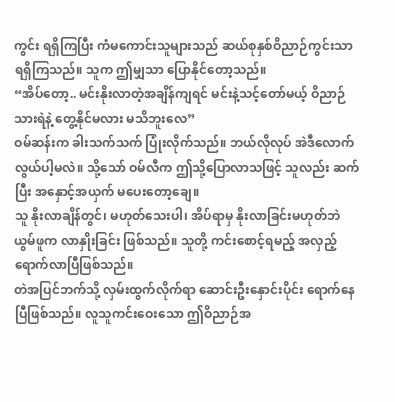ကွင်း ရရှိကြပြီး ကံမကောင်းသူများသည် ဆယ်စုနှစ်ဝိညာဉ်ကွင်းသာ ရရှိကြသည်။ သူက ဤမျှသာ ပြောနိုင်တော့သည်။
“အိပ်တော့.. မင်းနိုးလာတဲ့အချိန်ကျရင် မင်းနဲ့သင့်တော်မယ့် ဝိညာဉ်သားရဲနဲ့ တွေ့နိုင်မလား မသိဘူးလေ”
ဝမ်ဆန်းက ခါးသက်သက် ပြုံးလိုက်သည်။ ဘယ်လိုလုပ် အဲဒီလောက် လွယ်ပါ့မလဲ။ သို့သော် ဝမ်လီက ဤသို့ပြောလာသဖြင့် သူလည်း ဆက်ပြီး အနှောင့်အယှက် မပေးတော့ချေ။
သူ နိုးလာချိန်တွင်၊ မဟုတ်သေးပါ၊ အိပ်ရာမှ နိုးလာခြင်းမဟုတ်ဘဲ ယွမ်ဖူက လာနှိုးခြင်း ဖြစ်သည်။ သူတို့ ကင်းစောင့်ရမည့် အလှည့် ရောက်လာပြီဖြစ်သည်။
တဲအပြင်ဘက်သို့ လှမ်းထွက်လိုက်ရာ ဆောင်းဦးနှောင်းပိုင်း ရောက်နေပြီဖြစ်သည်။ လူသူကင်းဝေးသော ဤဝိညာဉ်အ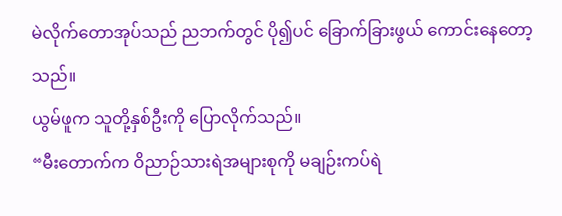မဲလိုက်တောအုပ်သည် ညဘက်တွင် ပို၍ပင် ခြောက်ခြားဖွယ် ကောင်းနေတော့သည်။
ယွမ်ဖူက သူတို့နှစ်ဦးကို ပြောလိုက်သည်။
“မီးတောက်က ဝိညာဉ်သားရဲအများစုကို မချဉ်းကပ်ရဲ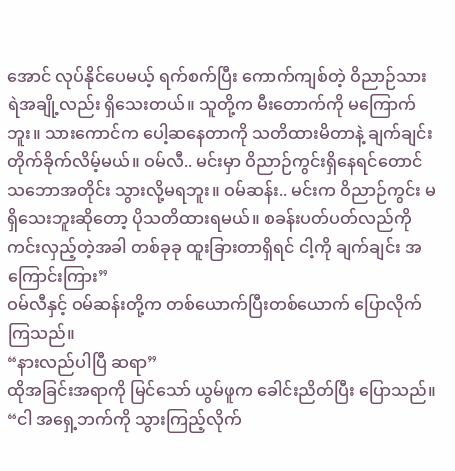အောင် လုပ်နိုင်ပေမယ့် ရက်စက်ပြီး ကောက်ကျစ်တဲ့ ဝိညာဉ်သားရဲအချို့လည်း ရှိသေးတယ်။ သူတို့က မီးတောက်ကို မကြောက်ဘူး။ သားကောင်က ပေါ့ဆနေတာကို သတိထားမိတာနဲ့ ချက်ချင်း တိုက်ခိုက်လိမ့်မယ်။ ဝမ်လီ.. မင်းမှာ ဝိညာဉ်ကွင်းရှိနေရင်တောင် သဘောအတိုင်း သွားလို့မရဘူး။ ဝမ်ဆန်း.. မင်းက ဝိညာဉ်ကွင်း မရှိသေးဘူးဆိုတော့ ပိုသတိထားရမယ်။ စခန်းပတ်ပတ်လည်ကို ကင်းလှည့်တဲ့အခါ တစ်ခုခု ထူးခြားတာရှိရင် ငါ့ကို ချက်ချင်း အကြောင်းကြား”
ဝမ်လီနှင့် ဝမ်ဆန်းတို့က တစ်ယောက်ပြီးတစ်ယောက် ပြောလိုက်ကြသည်။
“နားလည်ပါပြီ ဆရာ”
ထိုအခြင်းအရာကို မြင်သော် ယွမ်ဖူက ခေါင်းညိတ်ပြီး ပြောသည်။
“ငါ အရှေ့ဘက်ကို သွားကြည့်လိုက်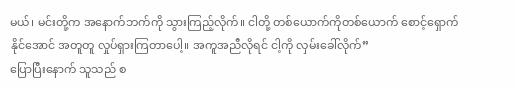မယ်၊ မင်းတို့က အနောက်ဘက်ကို သွားကြည့်လိုက်။ ငါတို့ တစ်ယောက်ကိုတစ်ယောက် စောင့်ရှောက်နိုင်အောင် အတူတူ လှုပ်ရှားကြတာပေါ့။ အကူအညီလိုရင် ငါ့ကို လှမ်းခေါ်လိုက်”
ပြောပြီးနောက် သူသည် စ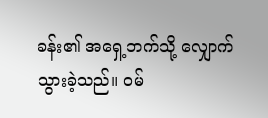ခန်း၏ အရှေ့ဘက်သို့ လျှောက်သွားခဲ့သည်။ ဝမ်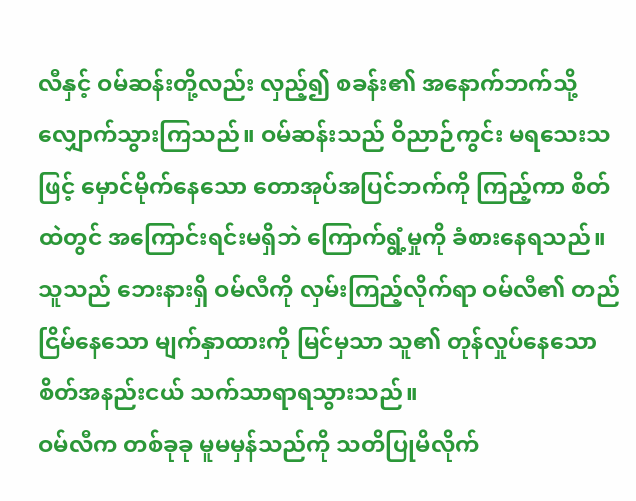လီနှင့် ဝမ်ဆန်းတို့လည်း လှည့်၍ စခန်း၏ အနောက်ဘက်သို့ လျှောက်သွားကြသည်။ ဝမ်ဆန်းသည် ဝိညာဉ်ကွင်း မရသေးသဖြင့် မှောင်မိုက်နေသော တောအုပ်အပြင်ဘက်ကို ကြည့်ကာ စိတ်ထဲတွင် အကြောင်းရင်းမရှိဘဲ ကြောက်ရွံ့မှုကို ခံစားနေရသည်။ သူသည် ဘေးနားရှိ ဝမ်လီကို လှမ်းကြည့်လိုက်ရာ ဝမ်လီ၏ တည်ငြိမ်နေသော မျက်နှာထားကို မြင်မှသာ သူ၏ တုန်လှုပ်နေသော စိတ်အနည်းငယ် သက်သာရာရသွားသည်။
ဝမ်လီက တစ်ခုခု မူမမှန်သည်ကို သတိပြုမိလိုက်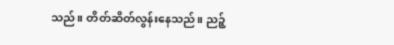သည်။ တိတ်ဆိတ်လွန်းနေသည်။ ညဉ့်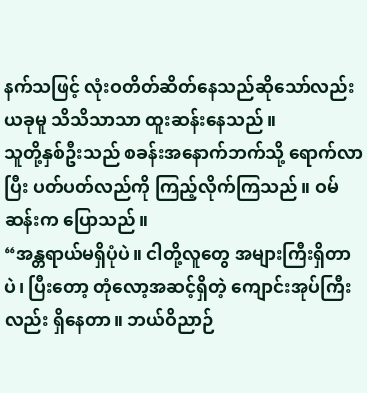နက်သဖြင့် လုံးဝတိတ်ဆိတ်နေသည်ဆိုသော်လည်း ယခုမူ သိသိသာသာ ထူးဆန်းနေသည်။
သူတို့နှစ်ဦးသည် စခန်းအနောက်ဘက်သို့ ရောက်လာပြီး ပတ်ပတ်လည်ကို ကြည့်လိုက်ကြသည်။ ဝမ်ဆန်းက ပြောသည်။
“အန္တရာယ်မရှိပုံပဲ။ ငါတို့လူတွေ အများကြီးရှိတာပဲ၊ ပြီးတော့ တုံလော့အဆင့်ရှိတဲ့ ကျောင်းအုပ်ကြီးလည်း ရှိနေတာ။ ဘယ်ဝိညာဉ်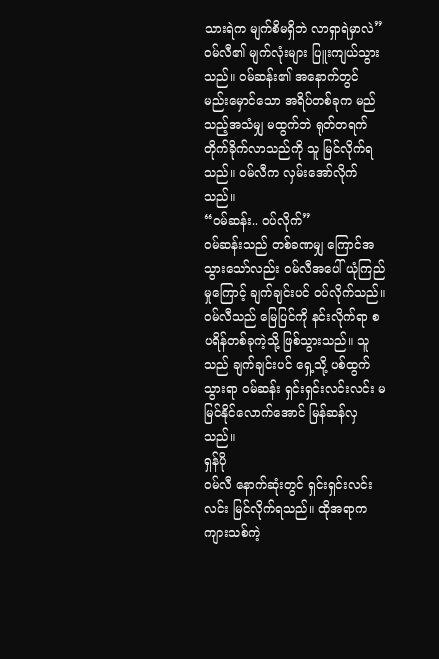သားရဲက မျက်စိမရှိဘဲ လာရှာရဲမှာလဲ”
ဝမ်လီ၏ မျက်လုံးများ ပြူးကျယ်သွားသည်။ ဝမ်ဆန်း၏ အနောက်တွင် မည်းမှောင်သော အရိပ်တစ်ခုက မည်သည့်အသံမျှ မထွက်ဘဲ ရုတ်တရက် တိုက်ခိုက်လာသည်ကို သူ မြင်လိုက်ရသည်။ ဝမ်လီက လှမ်းအော်လိုက်သည်။
“ဝမ်ဆန်း.. ဝပ်လိုက်”
ဝမ်ဆန်းသည် တစ်ခဏမျှ ကြောင်အသွားသော်လည်း ဝမ်လီအပေါ် ယုံကြည်မှုကြောင့် ချက်ချင်းပင် ဝပ်လိုက်သည်။
ဝမ်လီသည် မြေပြင်ကို နင်းလိုက်ရာ စပရိန်တစ်ခုကဲ့သို့ ဖြစ်သွားသည်။ သူသည် ချက်ချင်းပင် ရှေ့သို့ ပစ်ထွက်သွားရာ ဝမ်ဆန်း ရှင်းရှင်းလင်းလင်း မမြင်နိုင်လောက်အောင် မြန်ဆန်လှသည်။
ရှန်ပို
ဝမ်လီ နောက်ဆုံးတွင် ရှင်းရှင်းလင်းလင်း မြင်လိုက်ရသည်။ ထိုအရာက ကျားသစ်ကဲ့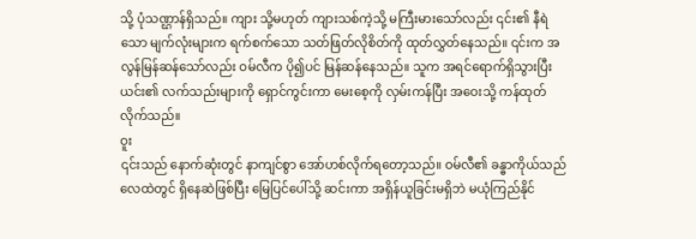သို့ ပုံသဏ္ဌာန်ရှိသည်။ ကျား သို့မဟုတ် ကျားသစ်ကဲ့သို့ မကြီးမားသော်လည်း ၎င်း၏ နီရဲသော မျက်လုံးများက ရက်စက်သော သတ်ဖြတ်လိုစိတ်ကို ထုတ်လွှတ်နေသည်။ ၎င်းက အလွန်မြန်ဆန်သော်လည်း ဝမ်လီက ပို၍ပင် မြန်ဆန်နေသည်။ သူက အရင်ရောက်ရှိသွားပြီး ယင်း၏ လက်သည်းများကို ရှောင်ကွင်းကာ မေးစေ့ကို လှမ်းကန်ပြီး အဝေးသို့ ကန်ထုတ်လိုက်သည်။
ဝူး
၎င်းသည် နောက်ဆုံးတွင် နာကျင်စွာ အော်ဟစ်လိုက်ရတော့သည်။ ဝမ်လီ၏ ခန္ဓာကိုယ်သည် လေထဲတွင် ရှိနေဆဲဖြစ်ပြီး မြေပြင်ပေါ်သို့ ဆင်းကာ အရှိန်ယူခြင်းမရှိဘဲ မယုံကြည်နိုင်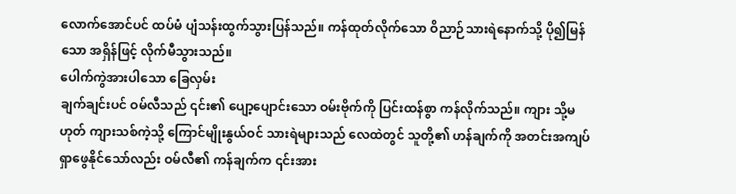လောက်အောင်ပင် ထပ်မံ ပျံသန်းထွက်သွားပြန်သည်။ ကန်ထုတ်လိုက်သော ဝိညာဉ်သားရဲနောက်သို့ ပို၍မြန်သော အရှိန်ဖြင့် လိုက်မီသွားသည်။
ပေါက်ကွဲအားပါသော ခြေလှမ်း
ချက်ချင်းပင် ဝမ်လီသည် ၎င်း၏ ပျော့ပျောင်းသော ဝမ်းဗိုက်ကို ပြင်းထန်စွာ ကန်လိုက်သည်။ ကျား သို့မဟုတ် ကျားသစ်ကဲ့သို့ ကြောင်မျိုးနွယ်ဝင် သားရဲများသည် လေထဲတွင် သူတို့၏ ဟန်ချက်ကို အတင်းအကျပ် ရှာဖွေနိုင်သော်လည်း ဝမ်လီ၏ ကန်ချက်က ၎င်းအား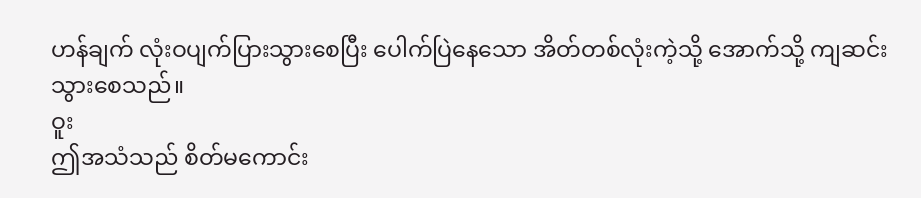ဟန်ချက် လုံးဝပျက်ပြားသွားစေပြီး ပေါက်ပြဲနေသော အိတ်တစ်လုံးကဲ့သို့ အောက်သို့ ကျဆင်းသွားစေသည်။
ဝူး
ဤအသံသည် စိတ်မကောင်း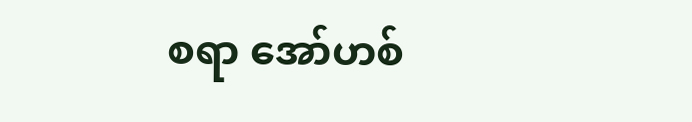စရာ အော်ဟစ်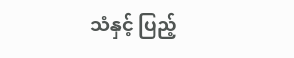သံနှင့် ပြည့်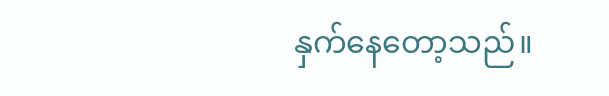နှက်နေတော့သည်။